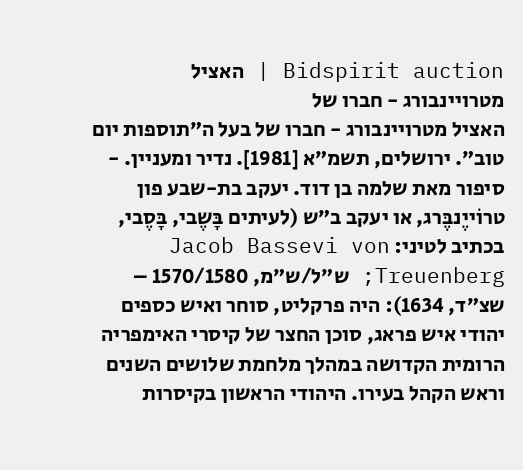Bidspirit auction | האציל מטרויינבורג - חברו של
האציל מטרויינבורג - חברו של בעל ה”תוספות יום טוב”. ירושלים, תשמ”א [1981]. נדיר ומעניין. - סיפור מאת שלמה בן דוד. יעקב בת-שבע פון טרוֹייֶנבֶּרג, או יעקב ב”ש (לעיתים בָּשֶבי, בָּסֶבי, בכתיב לטיני: Jacob Bassevi von Treuenberg; ש”ל/ש”מ, 1570/1580 – שצ”ד, 1634): היה פרקליט, סוחר ואיש כספים יהודי איש פראג, סוכן החצר של קיסרי האימפריה הרומית הקדושה במהלך מלחמת שלושים השנים וראש הקהל בעירו. היהודי הראשון בקיסרות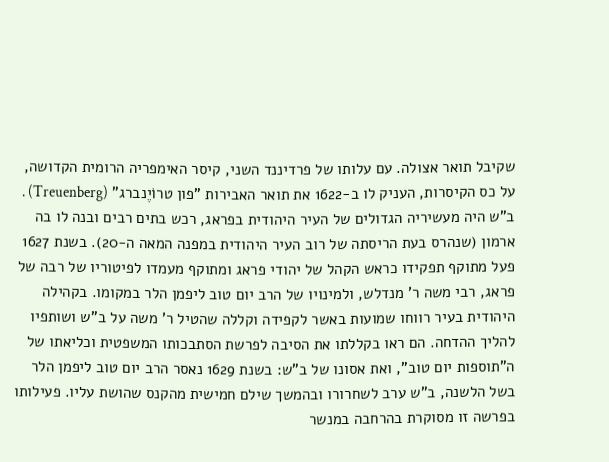שקיבל תואר אצולה. עם עלותו של פרדיננד השני, קיסר האימפריה הרומית הקדושה, על כס הקיסרות, העניק לו ב-1622 את תואר האבירות ”פון טרוֹיֶנברג” (Treuenberg) . ב”ש היה מעשיריה הגדולים של העיר היהודית בפראג, רכש בתים רבים ובנה לו בה ארמון (שנהרס בעת הריסתה של רוב העיר היהודית במפנה המאה ה-20). בשנת 1627 פעל מתוקף תפקידו כראש הקהל של יהודי פראג ומתוקף מעמדו לפיטוריו של רבה של פראג, רבי משה ר' מנדלש, ולמינויו של הרב יום טוב ליפמן הלר במקומו. בקהילה היהודית בעיר רווחו שמועות באשר לקפידה וקללה שהטיל ר' משה על ב”ש ושותפיו להליך ההדחה. הם ראו בקללתו את הסיבה לפרשת הסתבכותו המשפטית וכליאתו של ה”תוספות יום טוב”, ואת אסונו של ב”ש: בשנת 1629 נאסר הרב יום טוב ליפמן הלר בשל הלשנה, ב”ש ערב לשחרורו ובהמשך שילם חמישית מהקנס שהושת עליו. פעילותו בפרשה זו מסוקרת בהרחבה במנשר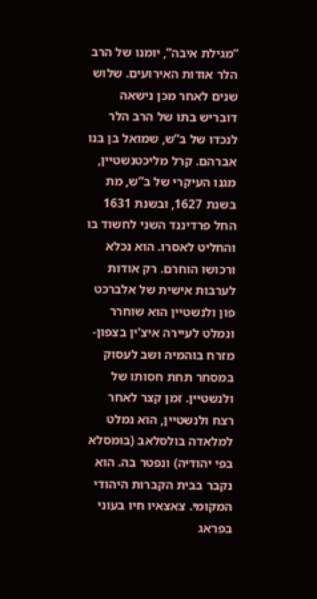”מגילת איבה”, יומנו של הרב הלר אודות האירועים. שלוש שנים לאחר מכן נישאה דובריש בתו של הרב הלר לנכדו של ב”ש, שמואל בן בנו אברהם. קרל מליכטנשטיין, מגנו העיקרי של ב”ש, מת בשנת 1627, ובשנת 1631 החל פרדיננד השני לחשוד בו והחליט לאסרו. הוא נכלא ורכושו הוחרם. רק אודות לערבות אישית של אלברכט פון ולנשטיין הוא שוחרר ונמלט לעיירה איצ'ין בצפון-מזרח בוהמיה ושב לעסוק במסחר תחת חסותו של ולנשטיין. זמן קצר לאחר רצח ולנשטיין, הוא נמלט למלאדה בולסלאב (בומסלא בפי יהודיה) ונפטר בה. הוא נקבר בבית הקברות היהודי המקומי. צאצאיו חיו בעוני בפראג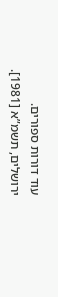עוד דורות ספורים. ירושלים, תשמ”א [1981].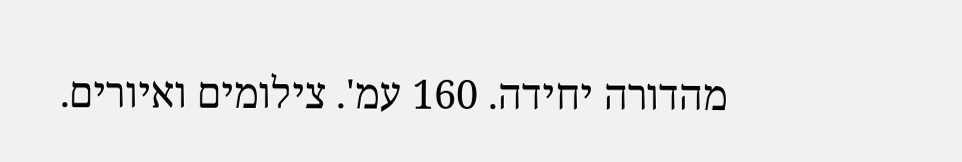מהדורה יחידה. 160 עמ'. צילומים ואיורים.